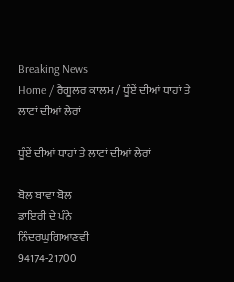Breaking News
Home / ਰੈਗੂਲਰ ਕਾਲਮ / ਧੂੰਏਂ ਦੀਆਂ ਧਾਹਾਂ ਤੇ ਲਾਟਾਂ ਦੀਆਂ ਲੇਰਾਂ

ਧੂੰਏਂ ਦੀਆਂ ਧਾਹਾਂ ਤੇ ਲਾਟਾਂ ਦੀਆਂ ਲੇਰਾਂ

ਬੋਲ ਬਾਵਾ ਬੋਲ
ਡਾਇਰੀ ਦੇ ਪੰਨੇ
ਨਿੰਦਰਘੁਗਿਆਣਵੀ
94174-21700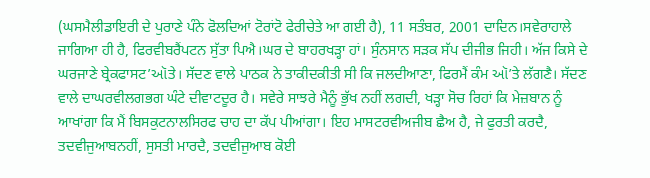(ਘਸਮੈਲੀਡਾਇਰੀ ਦੇ ਪੁਰਾਣੇ ਪੰਨੇ ਫੋਲਦਿਆਂ ਟੋਰਾਂਟੋ ਫੇਰੀਚੇਤੇ ਆ ਗਈ ਹੈ), 11 ਸਤੰਬਰ, 2001 ਦਾਦਿਨ।ਸਵੇਰਾਹਾਲੇ ਜਾਗਿਆ ਹੀ ਹੈ, ਫਿਰਵੀਬਰੈਂਪਟਨ ਸੁੱਤਾ ਪਿਐ।ਘਰ ਦੇ ਬਾਹਰਖੜ੍ਹਾ ਹਾਂ। ਸੁੰਨਸਾਨ ਸੜਕ ਸੱਪ ਦੀਜੀਭ ਜਿਹੀ। ਅੱਜ ਕਿਸੇ ਦੇ ਘਰਜਾਣੇ ਬ੍ਰੇਕਫਾਸਟ’ઑਤੇ। ਸੱਦਣ ਵਾਲੇ ਪਾਠਕ ਨੇ ਤਾਕੀਦਕੀਤੀ ਸੀ ਕਿ ਜਲਦੀਆਣਾ, ਫਿਰਮੈਂ ਕੰਮ ઑ’ਤੇ ਲੱਗਣੈ। ਸੱਦਣ ਵਾਲੇ ਦਾਘਰਵੀਲਗਭਗ ਘੰਟੇ ਦੀਵਾਟਦੂਰ ਹੈ। ਸਵੇਰੇ ਸਾਝਰੇ ਮੈਨੂੰ ਭੁੱਖ ਨਹੀਂ ਲਗਦੀ, ਖੜ੍ਹਾ ਸੋਚ ਰਿਹਾਂ ਕਿ ਮੇਜ਼ਬਾਨ ਨੂੰ ਆਖਾਂਗਾ ਕਿ ਮੈਂ ਬਿਸਕੁਟਨਾਲਸਿਰਫ ਚਾਹ ਦਾ ਕੱਪ ਪੀਆਂਗਾ। ਇਹ ਮਾਸਟਰਵੀਅਜੀਬ ਛੈਅ ਹੈ, ਜੇ ਫੁਰਤੀ ਕਰਦੈ, ਤਦਵੀਜੁਆਬਨਹੀਂ, ਸੁਸਤੀ ਮਾਰਦੈ, ਤਦਵੀਜੁਆਬ ਕੋਈ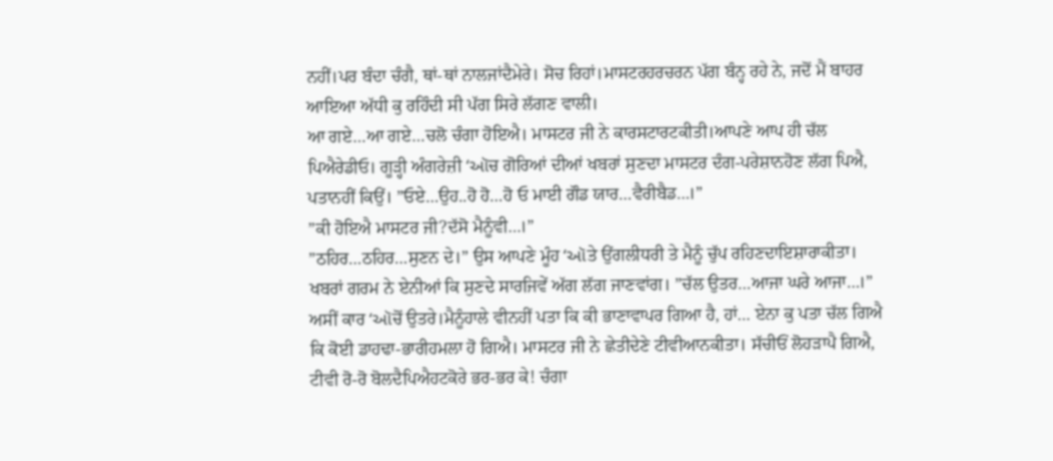ਨਹੀਂ।ਪਰ ਬੰਦਾ ਚੰਗੈ, ਥਾਂ-ਥਾਂ ਨਾਲਜਾਂਦੈਮੇਰੇ। ਸੋਚ ਰਿਹਾਂ।ਮਾਸਟਰਹਰਚਰਨ ਪੱਗ ਬੰਨ੍ਹ ਰਹੇ ਨੇ, ਜਦੋਂ ਮੈਂ ਬਾਹਰ ਆਇਆ ਅੱਧੀ ਕੁ ਰਹਿੰਦੀ ਸੀ ਪੱਗ ਸਿਰੇ ਲੱਗਣ ਵਾਲੀ।
ਆ ਗਏ…ਆ ਗਏ…ਚਲੋ ਚੰਗਾ ਹੋਇਐ। ਮਾਸਟਰ ਜੀ ਨੇ ਕਾਰਸਟਾਰਟਕੀਤੀ।ਆਪਣੇ ਆਪ ਹੀ ਚੱਲ ਪਿਐਰੇਡੀਓ। ਗੂੜ੍ਹੀ ਅੰਗਰੇਜ਼ੀ ‘ઑਚ ਗੋਰਿਆਂ ਦੀਆਂ ਖਬਰਾਂ ਸੁਣਦਾ ਮਾਸਟਰ ਦੰਗ-ਪਰੇਸ਼ਾਨਹੋਣ ਲੱਗ ਪਿਐ, ਪਤਾਨਹੀਂ ਕਿਉਂ। ”ਓਏ…ਉਹ..ਹੋ ਹੋ…ਹੋ ਓ ਮਾਈ ਗੌਡ ਯਾਰ…ਵੈਰੀਬੈਡ…।”
”ਕੀ ਹੋਇਐ ਮਾਸਟਰ ਜੀ?ਦੱਸੋ ਮੈਨੂੰਵੀ…।”
”ਠਹਿਰ…ਠਹਿਰ…ਸੁਣਨ ਦੇ।” ਉਸ ਆਪਣੇ ਮੂੰਹ ‘ઑਤੇ ਉਂਗਲੀਧਰੀ ਤੇ ਮੈਨੂੰ ਚੁੱਪ ਰਹਿਣਦਾਇਸ਼ਾਰਾਕੀਤਾ।
ਖਬਰਾਂ ਗਰਮ ਨੇ ਏਨੀਆਂ ਕਿ ਸੁਣਦੇ ਸਾਰਜਿਵੇਂ ਅੱਗ ਲੱਗ ਜਾਣਵਾਂਗ। ”ਚੱਲ ਉਤਰ…ਆਜਾ ਘਰੇ ਆਜਾ…।” ਅਸੀਂ ਕਾਰ ‘ઑਚੋਂ ਉਤਰੇ।ਮੈਨੂੰਹਾਲੇ ਵੀਨਹੀਂ ਪਤਾ ਕਿ ਕੀ ਭਾਣਾਵਾਪਰ ਗਿਆ ਹੈ, ਹਾਂ… ਏਨਾ ਕੁ ਪਤਾ ਚੱਲ ਗਿਐ ਕਿ ਕੋਈ ਡਾਹਢਾ-ਭਾਰੀਹਮਲਾ ਹੋ ਗਿਐ। ਮਾਸਟਰ ਜੀ ਨੇ ਛੇਤੀਦੇਣੇ ਟੀਵੀਆਨਕੀਤਾ। ਸੱਚੀਓਂ ਲੋਹੜਾਪੈ ਗਿਐ, ਟੀਵੀ ਰੋ-ਰੋ ਬੋਲਦੈਪਿਐਹਟਕੋਰੇ ਭਰ-ਭਰ ਕੇ! ਚੰਗਾ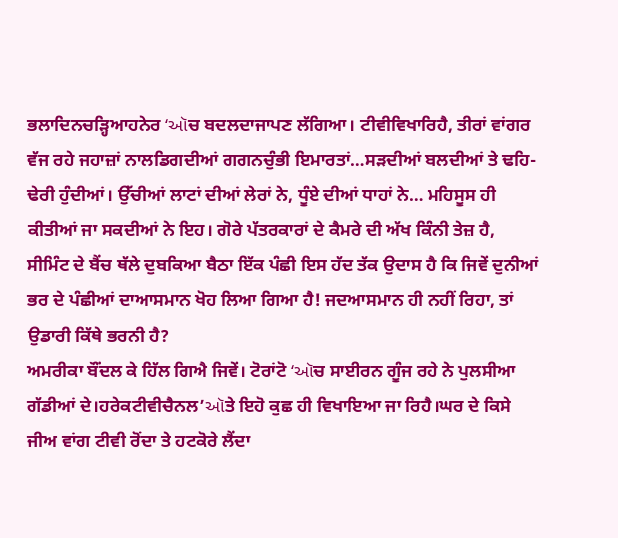ਭਲਾਦਿਨਚੜ੍ਹਿਆਹਨੇਰ ‘ઑਚ ਬਦਲਦਾਜਾਪਣ ਲੱਗਿਆ। ਟੀਵੀਵਿਖਾਰਿਹੈ, ਤੀਰਾਂ ਵਾਂਗਰ ਵੱਜ ਰਹੇ ਜਹਾਜ਼ਾਂ ਨਾਲਡਿਗਦੀਆਂ ਗਗਨਚੁੰਭੀ ਇਮਾਰਤਾਂ…ਸੜਦੀਆਂ ਬਲਦੀਆਂ ਤੇ ਢਹਿ-ਢੇਰੀ ਹੁੰਦੀਆਂ। ਉੱਚੀਆਂ ਲਾਟਾਂ ਦੀਆਂ ਲੇਰਾਂ ਨੇ, ਧੂੰਏ ਦੀਆਂ ਧਾਹਾਂ ਨੇ… ਮਹਿਸੂਸ ਹੀ ਕੀਤੀਆਂ ਜਾ ਸਕਦੀਆਂ ਨੇ ਇਹ। ਗੋਰੇ ਪੱਤਰਕਾਰਾਂ ਦੇ ਕੈਮਰੇ ਦੀ ਅੱਖ ਕਿੰਨੀ ਤੇਜ਼ ਹੈ, ਸੀਮਿੰਟ ਦੇ ਬੈਂਚ ਥੱਲੇ ਦੁਬਕਿਆ ਬੈਠਾ ਇੱਕ ਪੰਛੀ ਇਸ ਹੱਦ ਤੱਕ ਉਦਾਸ ਹੈ ਕਿ ਜਿਵੇਂ ਦੁਨੀਆਂ ਭਰ ਦੇ ਪੰਛੀਆਂ ਦਾਆਸਮਾਨ ਖੋਹ ਲਿਆ ਗਿਆ ਹੈ! ਜਦਆਸਮਾਨ ਹੀ ਨਹੀਂ ਰਿਹਾ, ਤਾਂ ਉਡਾਰੀ ਕਿੱਥੇ ਭਰਨੀ ਹੈ?
ਅਮਰੀਕਾ ਬੌਂਦਲ ਕੇ ਹਿੱਲ ਗਿਐ ਜਿਵੇਂ। ਟੋਰਾਂਟੋ ‘ઑਚ ਸਾਈਰਨ ਗੂੰਜ ਰਹੇ ਨੇ ਪੁਲਸੀਆ ਗੱਡੀਆਂ ਦੇ।ਹਰੇਕਟੀਵੀਚੈਨਲ’ઑਤੇ ਇਹੋ ਕੁਛ ਹੀ ਵਿਖਾਇਆ ਜਾ ਰਿਹੈ।ਘਰ ਦੇ ਕਿਸੇ ਜੀਅ ਵਾਂਗ ਟੀਵੀ ਰੋਂਦਾ ਤੇ ਹਟਕੋਰੇ ਲੈਂਦਾ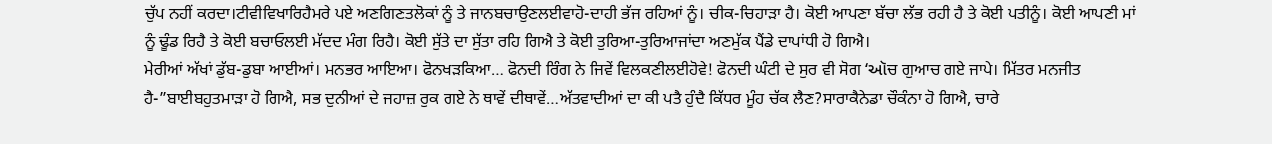ਚੁੱਪ ਨਹੀਂ ਕਰਦਾ।ਟੀਵੀਵਿਖਾਰਿਹੈਮਰੇ ਪਏ ਅਣਗਿਣਤਲੋਕਾਂ ਨੂੰ ਤੇ ਜਾਨਬਚਾਉਣਲਈਵਾਹੋ-ਦਾਹੀ ਭੱਜ ਰਹਿਆਂ ਨੂੰ। ਚੀਕ-ਚਿਹਾੜਾ ਹੈ। ਕੋਈ ਆਪਣਾ ਬੱਚਾ ਲੱਭ ਰਹੀ ਹੈ ਤੇ ਕੋਈ ਪਤੀਨੂੰ। ਕੋਈ ਆਪਣੀ ਮਾਂ ਨੂੰ ਢੂੰਡ ਰਿਹੈ ਤੇ ਕੋਈ ਬਚਾਓਲਈ ਮੱਦਦ ਮੰਗ ਰਿਹੈ। ਕੋਈ ਸੁੱਤੇ ਦਾ ਸੁੱਤਾ ਰਹਿ ਗਿਐ ਤੇ ਕੋਈ ਤੁਰਿਆ-ਤੁਰਿਆਜਾਂਦਾ ਅਣਮੁੱਕ ਪੈਂਡੇ ਦਾਪਾਂਧੀ ਹੋ ਗਿਐ।
ਮੇਰੀਆਂ ਅੱਖਾਂ ਡੁੱਬ-ਡੁਬਾ ਆਈਆਂ। ਮਨਭਰ ਆਇਆ। ਫੋਨਖੜਕਿਆ… ਫੋਨਦੀ ਰਿੰਗ ਨੇ ਜਿਵੇਂ ਵਿਲਕਣੀਲਈਹੋਵੇ! ਫੋਨਦੀ ਘੰਟੀ ਦੇ ਸੁਰ ਵੀ ਸੋਗ ‘ઑਚ ਗੁਆਚ ਗਏ ਜਾਪੇ। ਮਿੱਤਰ ਮਨਜੀਤ ਹੈ-”ਬਾਈਬਹੁਤਮਾੜਾ ਹੋ ਗਿਐ, ਸਭ ਦੁਨੀਆਂ ਦੇ ਜਹਾਜ਼ ਰੁਕ ਗਏ ਨੇ ਥਾਵੇਂ ਦੀਥਾਵੇਂ…ਅੱਤਵਾਦੀਆਂ ਦਾ ਕੀ ਪਤੈ ਹੁੰਦੈ ਕਿੱਧਰ ਮੂੰਹ ਚੱਕ ਲੈਣ?ਸਾਰਾਕੈਨੇਡਾ ਚੌਕੰਨਾ ਹੋ ਗਿਐ, ਚਾਰੇ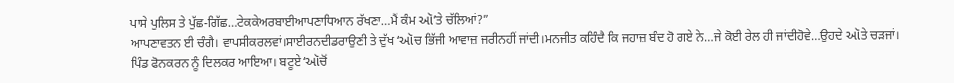ਪਾਸੇ ਪੁਲਿਸ ਤੇ ਪੁੱਛ-ਗਿੱਛ…ਟੇਕਕੇਅਰਬਾਈਆਪਣਾਧਿਆਨ ਰੱਖਣਾ…ਮੈਂ ਕੰਮ ઑ’ਤੇ ਚੱਲਿਆਂ?”
ਆਪਣਾਵਤਨ ਈ ਚੰਗੈ। ਵਾਪਸੀਕਰਲਵਾਂ।ਸਾਈਰਨਦੀਡਰਾਉਣੀ ਤੇ ਦੁੱਖ ‘ઑਚ ਭਿੱਜੀ ਆਵਾਜ਼ ਜਰੀਨਹੀਂ ਜਾਂਦੀ।ਮਨਜੀਤ ਕਹਿੰਦੈ ਕਿ ਜਹਾਜ਼ ਬੰਦ ਹੋ ਗਏ ਨੇ…ਜੇ ਕੋਈ ਰੇਲ ਹੀ ਜਾਂਦੀਹੋਵੇ…ਉਹਦੇ ઑਤੇ ਚੜਜਾਂ। ਪਿੰਡ ਫੋਨਕਰਨ ਨੂੰ ਦਿਲਕਰ ਆਇਆ। ਬਟੂਏ ‘ઑਚੋਂ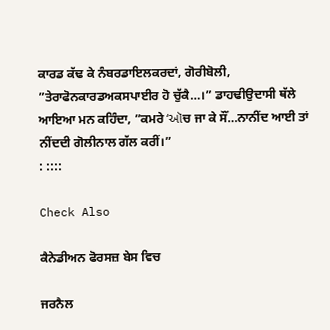ਕਾਰਡ ਕੱਢ ਕੇ ਨੰਬਰਡਾਇਲਕਰਦਾਂ, ਗੋਰੀਬੋਲੀ, ”ਤੇਰਾਫੋਨਕਾਰਡਅਕਸਪਾਈਰ ਹੋ ਚੁੱਕੈ…।” ਡਾਹਢੀਉਦਾਸੀ ਥੱਲੇ ਆਇਆ ਮਨ ਕਹਿੰਦਾ, ”ਕਮਰੇ ‘ઑਚ ਜਾ ਕੇ ਸੌਂ…ਨਾਨੀਂਦ ਆਈ ਤਾਂ ਨੀਂਦਦੀ ਗੋਲੀਨਾਲ ਗੱਲ ਕਰੀਂ।”
: ::::

Check Also

ਕੈਨੇਡੀਅਨ ਫੋਰਸਜ਼ ਬੇਸ ਵਿਚ

ਜਰਨੈਲ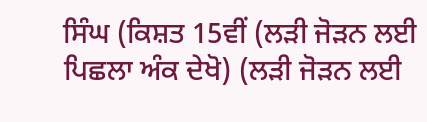ਸਿੰਘ (ਕਿਸ਼ਤ 15ਵੀਂ (ਲੜੀ ਜੋੜਨ ਲਈ ਪਿਛਲਾ ਅੰਕ ਦੇਖੋ) (ਲੜੀ ਜੋੜਨ ਲਈ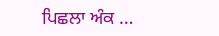ਪਿਛਲਾ ਅੰਕ …